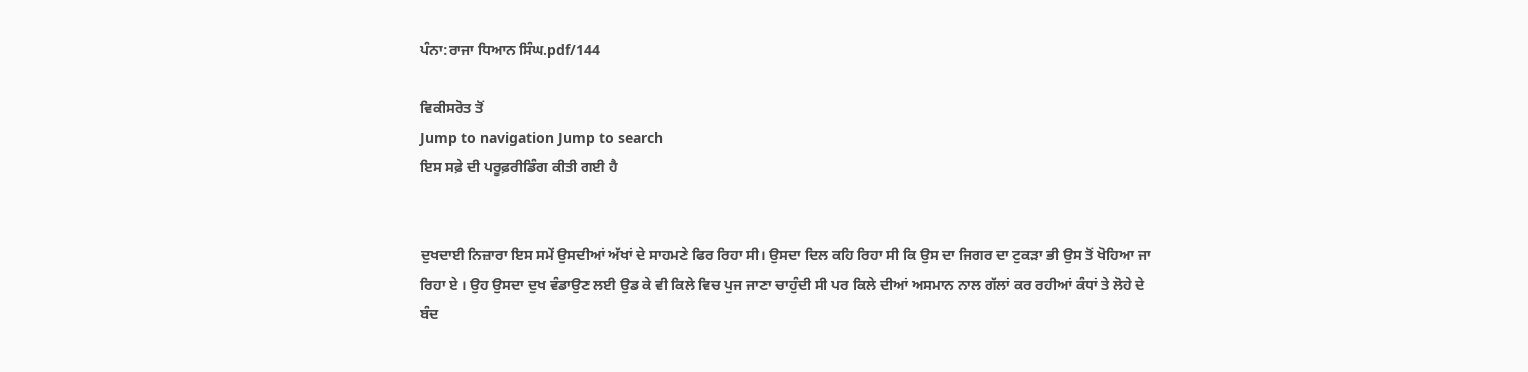ਪੰਨਾ:ਰਾਜਾ ਧਿਆਨ ਸਿੰਘ.pdf/144

ਵਿਕੀਸਰੋਤ ਤੋਂ
Jump to navigation Jump to search
ਇਸ ਸਫ਼ੇ ਦੀ ਪਰੂਫ਼ਰੀਡਿੰਗ ਕੀਤੀ ਗਈ ਹੈ


ਦੁਖਦਾਈ ਨਿਜ਼ਾਰਾ ਇਸ ਸਮੇਂ ਉਸਦੀਆਂ ਅੱਖਾਂ ਦੇ ਸਾਹਮਣੇ ਫਿਰ ਰਿਹਾ ਸੀ। ਉਸਦਾ ਦਿਲ ਕਹਿ ਰਿਹਾ ਸੀ ਕਿ ਉਸ ਦਾ ਜਿਗਰ ਦਾ ਟੁਕੜਾ ਭੀ ਉਸ ਤੋਂ ਖੋਹਿਆ ਜਾ ਰਿਹਾ ਏ । ਉਹ ਉਸਦਾ ਦੁਖ ਵੰਡਾਉਣ ਲਈ ਉਡ ਕੇ ਵੀ ਕਿਲੇ ਵਿਚ ਪੁਜ ਜਾਣਾ ਚਾਹੁੰਦੀ ਸੀ ਪਰ ਕਿਲੇ ਦੀਆਂ ਅਸਮਾਨ ਨਾਲ ਗੱਲਾਂ ਕਰ ਰਹੀਆਂ ਕੰਧਾਂ ਤੇ ਲੋਹੇ ਦੇ ਬੰਦ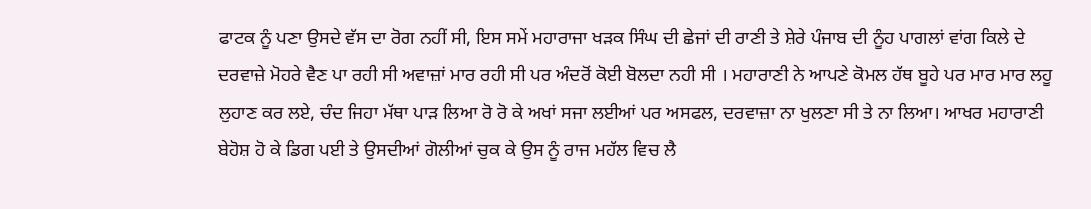ਫਾਟਕ ਨੂੰ ਪਣਾ ਉਸਦੇ ਵੱਸ ਦਾ ਰੋਗ ਨਹੀਂ ਸੀ, ਇਸ ਸਮੇਂ ਮਹਾਰਾਜਾ ਖੜਕ ਸਿੰਘ ਦੀ ਛੇਜਾਂ ਦੀ ਰਾਣੀ ਤੇ ਸ਼ੇਰੇ ਪੰਜਾਬ ਦੀ ਨੂੰਹ ਪਾਗਲਾਂ ਵਾਂਗ ਕਿਲੇ ਦੇ ਦਰਵਾਜ਼ੇ ਮੋਹਰੇ ਵੈਣ ਪਾ ਰਹੀ ਸੀ ਅਵਾਜ਼ਾਂ ਮਾਰ ਰਹੀ ਸੀ ਪਰ ਅੰਦਰੋਂ ਕੋਈ ਬੋਲਦਾ ਨਹੀ ਸੀ । ਮਹਾਰਾਣੀ ਨੇ ਆਪਣੇ ਕੋਮਲ ਹੱਥ ਬੂਹੇ ਪਰ ਮਾਰ ਮਾਰ ਲਹੂ ਲੁਹਾਣ ਕਰ ਲਏ, ਚੰਦ ਜਿਹਾ ਮੱਥਾ ਪਾੜ ਲਿਆ ਰੋ ਰੋ ਕੇ ਅਖਾਂ ਸਜਾ ਲਈਆਂ ਪਰ ਅਸਫਲ, ਦਰਵਾਜ਼ਾ ਨਾ ਖੁਲਣਾ ਸੀ ਤੇ ਨਾ ਲਿਆ। ਆਖਰ ਮਹਾਰਾਣੀ ਬੇਹੋਸ਼ ਹੋ ਕੇ ਡਿਗ ਪਈ ਤੇ ਉਸਦੀਆਂ ਗੋਲੀਆਂ ਚੁਕ ਕੇ ਉਸ ਨੂੰ ਰਾਜ ਮਹੱਲ ਵਿਚ ਲੈ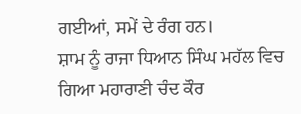ਗਈਆਂ, ਸਮੇਂ ਦੇ ਰੰਗ ਹਨ।
ਸ਼ਾਮ ਨੂੰ ਰਾਜਾ ਧਿਆਨ ਸਿੰਘ ਮਹੱਲ ਵਿਚ ਗਿਆ ਮਹਾਰਾਣੀ ਚੰਦ ਕੌਰ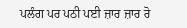ਪਲੰਗ ਪਰ ਪਠੀ ਪਈ ਜ਼ਾਰ ਜ਼ਾਰ ਰੋ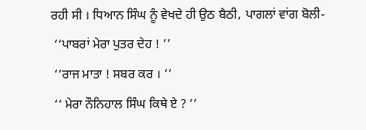ਰਹੀ ਸੀ । ਧਿਆਨ ਸਿੰਘ ਨੂੰ ਵੇਖਦੇ ਹੀ ਉਠ ਬੈਠੀ, ਪਾਗਲਾਂ ਵਾਂਗ ਬੋਲੀ-
 ‘‘ਪਾਬਰਾਂ ਮੇਰਾ ਪੁਤਰ ਦੇਹ ! ’’
 ‘‘ਰਾਜ ਮਾਤਾ ! ਸਬਰ ਕਰ । ’’
 ‘‘ ਮੇਰਾ ਨੌਨਿਹਾਲ ਸਿੰਘ ਕਿਥੇ ਏ ? ’’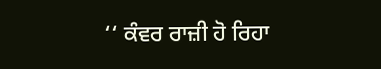‘‘ ਕੰਵਰ ਰਾਜ਼ੀ ਹੋ ਰਿਹਾ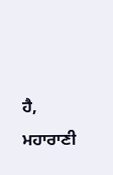ਹੈ, ਮਹਾਰਾਣੀ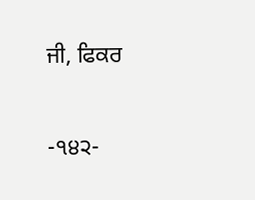ਜੀ, ਫਿਕਰ

-੧੪੨-